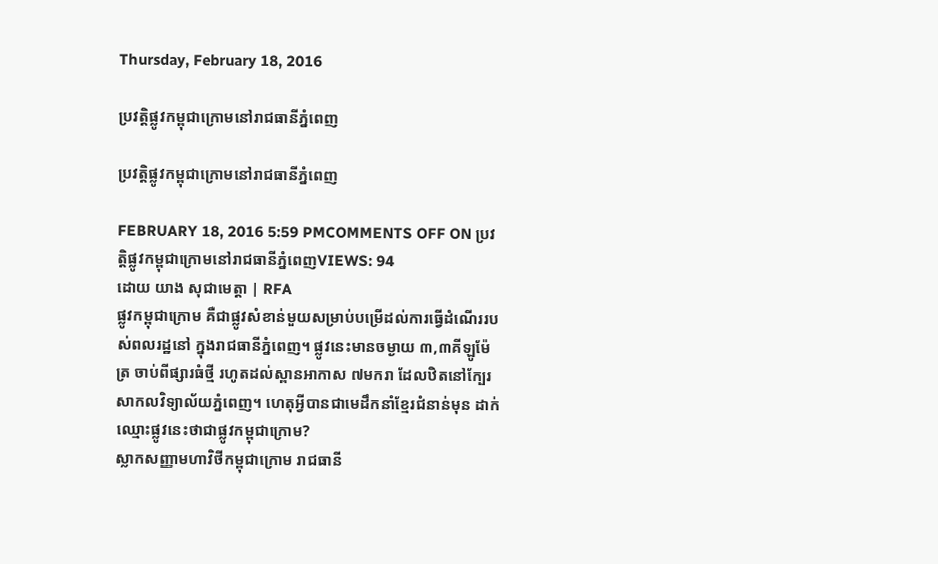Thursday, February 18, 2016

ប្រវត្តិផ្លូវកម្ពុជាក្រោមនៅរាជធានីភ្នំពេញ

ប្រវត្តិផ្លូវកម្ពុជាក្រោមនៅរាជធានីភ្នំពេញ

FEBRUARY 18, 2016 5:59 PMCOMMENTS OFF ON ប្រវត្តិផ្លូវកម្ពុជាក្រោមនៅរាជធានីភ្នំពេញVIEWS: 94
ដោយ យាង សុជាមេត្តា | RFA
ផ្លូវកម្ពុជាក្រោម គឺជាផ្លូវសំខាន់មួយសម្រាប់បម្រើដល់ការធ្វើដំណើររបស់ពលរដ្ឋនៅ ក្នុងរាជធានីភ្នំពេញ។ ផ្លូវនេះមានចម្ងាយ ៣,៣គីឡូម៉ែត្រ ចាប់ពីផ្សារធំថ្មី រហូតដល់ស្ពានអាកាស ៧មករា ដែលឋិតនៅក្បែរសាកលវិទ្យាល័យភ្នំពេញ។ ហេតុអ្វីបានជាមេដឹកនាំខ្មែរជំនាន់មុន ដាក់ឈ្មោះផ្លូវនេះថាជាផ្លូវកម្ពុជាក្រោម?
ស្លាកសញ្ញាមហាវិថីកម្ពុជាក្រោម រាជធានី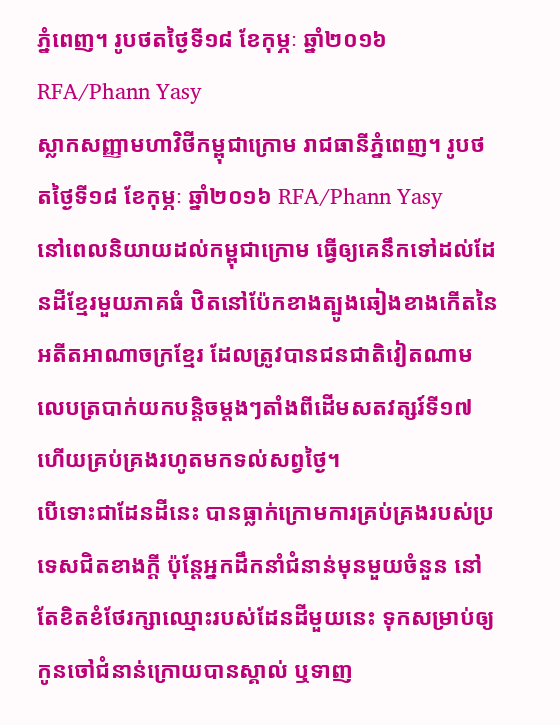ភ្នំពេញ។ រូបថតថ្ងៃទី១៨ ខែកុម្ភៈ ឆ្នាំ២០១៦ RFA/Phann Yasy
ស្លាកសញ្ញាមហាវិថីកម្ពុជាក្រោម រាជធានីភ្នំពេញ។ រូបថតថ្ងៃទី១៨ ខែកុម្ភៈ ឆ្នាំ២០១៦ RFA/Phann Yasy
នៅពេលនិយាយដល់កម្ពុជាក្រោម ធ្វើឲ្យគេនឹកទៅដល់ដែនដីខ្មែរមួយភាគធំ ឋិតនៅប៉ែកខាងត្បូងឆៀងខាងកើតនៃអតីតអាណាចក្រខ្មែរ ដែលត្រូវបានជនជាតិវៀតណាម លេបត្របាក់យកបន្តិចម្តងៗតាំងពីដើមសតវត្សរ៍ទី១៧ ហើយគ្រប់គ្រងរហូតមកទល់សព្វថ្ងៃ។
បើទោះជាដែនដីនេះ បានធ្លាក់ក្រោមការគ្រប់គ្រងរបស់ប្រទេសជិតខាងក្តី ប៉ុន្តែអ្នកដឹកនាំជំនាន់មុនមួយចំនួន នៅតែខិតខំថែរក្សាឈ្មោះរបស់ដែនដីមួយនេះ ទុកសម្រាប់ឲ្យកូនចៅជំនាន់ក្រោយបានស្គាល់ ឬទាញ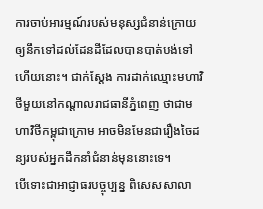ការចាប់អារម្មណ៍របស់មនុស្សជំនាន់ក្រោយ ឲ្យនឹកទៅដល់ដែនដីដែលបានបាត់បង់ទៅហើយនោះ។ ជាក់ស្តែង ការដាក់ឈ្មោះមហាវិថីមួយនៅកណ្ដាលរាជធានីភ្នំពេញ ថាជាមហាវិថីកម្ពុជាក្រោម អាចមិនមែនជារឿងចៃដន្យរបស់អ្នកដឹកនាំជំនាន់មុននោះទេ។
បើទោះជាអាជ្ញាធរបច្ចុប្បន្ន ពិសេសសាលា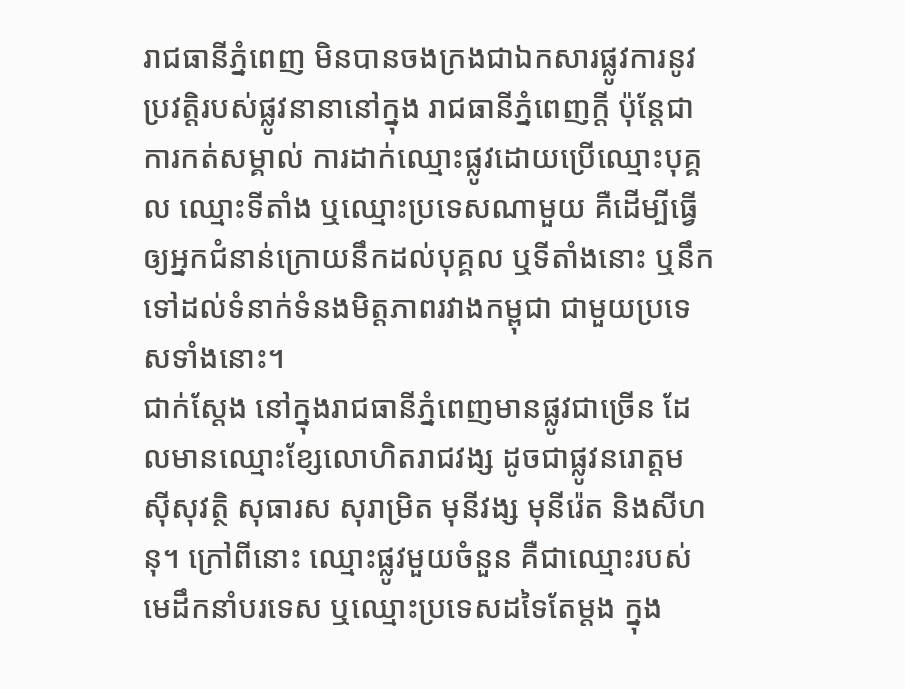រាជធានីភ្នំពេញ មិនបានចងក្រងជាឯកសារផ្លូវការនូវប្រវត្តិរបស់ផ្លូវនានានៅក្នុង រាជធានីភ្នំពេញក្តី ប៉ុន្តែជាការកត់សម្គាល់ ការដាក់ឈ្មោះផ្លូវដោយប្រើឈ្មោះបុគ្គល ឈ្មោះទីតាំង ឬឈ្មោះប្រទេសណាមួយ គឺដើម្បីធ្វើឲ្យអ្នកជំនាន់ក្រោយនឹកដល់បុគ្គល ឬទីតាំងនោះ ឬនឹកទៅដល់ទំនាក់ទំនងមិត្តភាពរវាងកម្ពុជា ជាមួយប្រទេសទាំងនោះ។
ជាក់ស្តែង នៅក្នុងរាជធានីភ្នំពេញមានផ្លូវជាច្រើន ដែលមានឈ្មោះខ្សែលោហិតរាជវង្ស ដូចជាផ្លូវនរោត្តម ស៊ីសុវត្ថិ សុធារស សុរាម្រិត មុនីវង្ស មុនីរ៉េត និងសីហនុ។ ក្រៅពីនោះ ឈ្មោះផ្លូវមួយចំនួន គឺជាឈ្មោះរបស់មេដឹកនាំបរទេស ឬឈ្មោះប្រទេសដទៃតែម្តង ក្នុង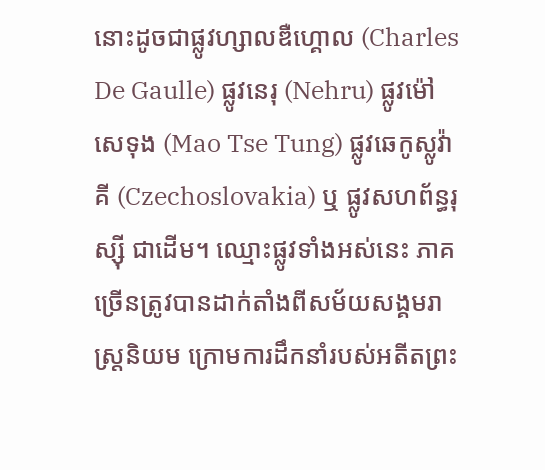នោះដូចជាផ្លូវហ្សាលឌឺហ្គោល (Charles De Gaulle) ផ្លូវនេរុ (Nehru) ផ្លូវម៉ៅសេទុង (Mao Tse Tung) ផ្លូវឆេកូស្លូវ៉ាគី (Czechoslovakia) ឬ ផ្លូវសហព័ន្ធរុស្ស៊ី ជាដើម។ ឈ្មោះផ្លូវទាំងអស់នេះ ភាគច្រើនត្រូវបានដាក់តាំងពីសម័យសង្គមរាស្ត្រនិយម ក្រោមការដឹកនាំរបស់អតីតព្រះ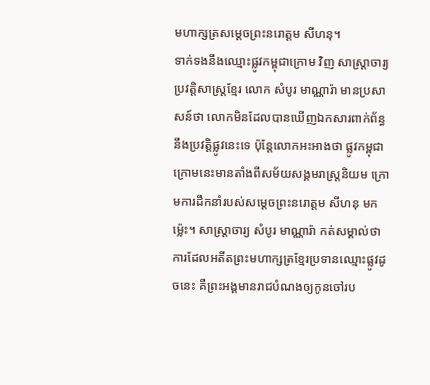មហាក្សត្រសម្ដេចព្រះនរោត្តម សីហនុ។
ទាក់ទងនឹងឈ្មោះផ្លូវកម្ពុជាក្រោម វិញ សាស្ត្រាចារ្យប្រវត្តិសាស្ត្រខ្មែរ លោក សំបូរ មាណ្ណារ៉ា មានប្រសាសន៍ថា លោកមិនដែលបានឃើញឯកសារពាក់ព័ន្ធនឹងប្រវត្តិផ្លូវនេះទេ ប៉ុន្តែលោកអះអាងថា ផ្លូវកម្ពុជាក្រោមនេះមានតាំងពីសម័យសង្គមរាស្ត្រនិយម ក្រោមការដឹកនាំរបស់សម្ដេចព្រះនរោត្តម សីហនុ មកម្ល៉េះ។ សាស្ត្រាចារ្យ សំបូរ មាណ្ណារ៉ា កត់សម្គាល់ថា ការដែលអតីតព្រះមហាក្សត្រខ្មែរប្រទានឈ្មោះផ្លូវដូចនេះ គឺព្រះអង្គមានរាជបំណងឲ្យកូនចៅរប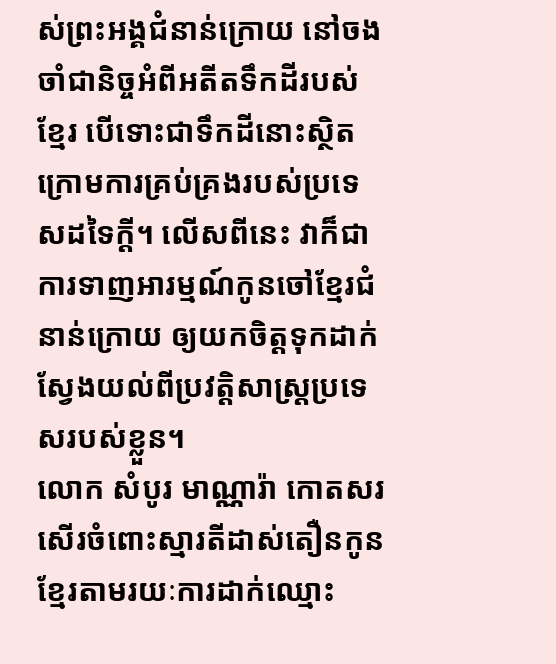ស់ព្រះអង្គជំនាន់ក្រោយ នៅចងចាំជានិច្ចអំពីអតីតទឹកដីរបស់ខ្មែរ បើទោះជាទឹកដីនោះស្ថិតក្រោមការគ្រប់គ្រងរបស់ប្រទេសដទៃក្តី។ លើសពីនេះ វាក៏ជាការទាញអារម្មណ៍កូនចៅខ្មែរជំនាន់ក្រោយ ឲ្យយកចិត្តទុកដាក់ស្វែងយល់ពីប្រវត្តិសាស្ត្រប្រទេសរបស់ខ្លួន។
លោក សំបូរ មាណ្ណារ៉ា កោតសរសើរចំពោះស្មារតីដាស់តឿនកូនខ្មែរតាមរយៈការដាក់ឈ្មោះ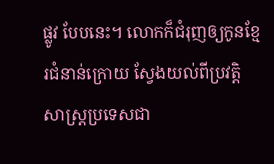ផ្លូវ បែបនេះ។ លោកក៏ជំរុញឲ្យកូនខ្មែរជំនាន់ក្រោយ ស្វែងយល់ពីប្រវត្តិសាស្ត្រប្រទេសជា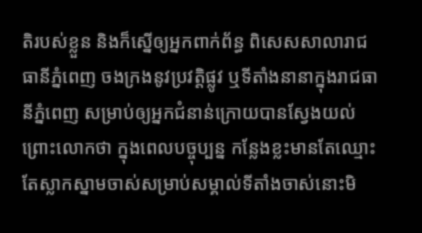តិរបស់ខ្លួន និងក៏ស្នើឲ្យអ្នកពាក់ព័ន្ធ ពិសេសសាលារាជធានីភ្នំពេញ ចងក្រងនូវប្រវត្តិផ្លូវ ឬទីតាំងនានាក្នុងរាជធានីភ្នំពេញ សម្រាប់ឲ្យអ្នកជំនាន់ក្រោយបានស្វែងយល់ ព្រោះលោកថា ក្នុងពេលបច្ចុប្បន្ន កន្លែងខ្លះមានតែឈ្មោះ តែស្លាកស្នាមចាស់សម្រាប់សម្គាល់ទីតាំងចាស់នោះមិ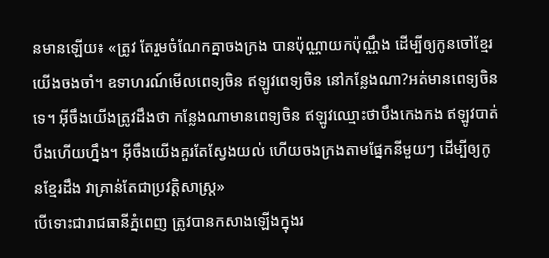នមានឡើយ៖ «ត្រូវ តែរួមចំណែកគ្នាចងក្រង បានប៉ុណ្ណាយកប៉ុណ្ណឹង ដើម្បីឲ្យកូនចៅខ្មែរយើងចងចាំ។ ឧទាហរណ៍មើលពេទ្យចិន ឥឡូវពេទ្យចិន នៅកន្លែងណា?អត់មានពេទ្យចិន ទេ។ អ៊ីចឹងយើងត្រូវដឹងថា កន្លែងណាមានពេទ្យចិន ឥឡូវឈ្មោះថាបឹងកេងកង ឥឡូវបាត់បឹងហើយហ្នឹង។ អ៊ីចឹងយើងគួរតែស្វែងយល់ ហើយចងក្រងតាមផ្នែកនីមួយៗ ដើម្បីឲ្យកូនខ្មែរដឹង វាគ្រាន់តែជាប្រវត្តិសាស្ត្រ»
បើទោះជារាជធានីភ្នំពេញ ត្រូវបានកសាងឡើងក្នុងរ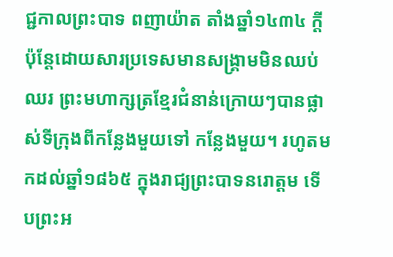ជ្ជកាលព្រះបាទ ពញាយ៉ាត តាំងឆ្នាំ១៤៣៤ ក្តី ប៉ុន្តែដោយសារប្រទេសមានសង្គ្រាមមិនឈប់ឈរ ព្រះមហាក្សត្រខ្មែរជំនាន់ក្រោយៗបានផ្លាស់ទីក្រុងពីកន្លែងមួយទៅ កន្លែងមួយ។ រហូតមកដល់ឆ្នាំ១៨៦៥ ក្នុងរាជ្យព្រះបាទនរោត្តម ទើបព្រះអ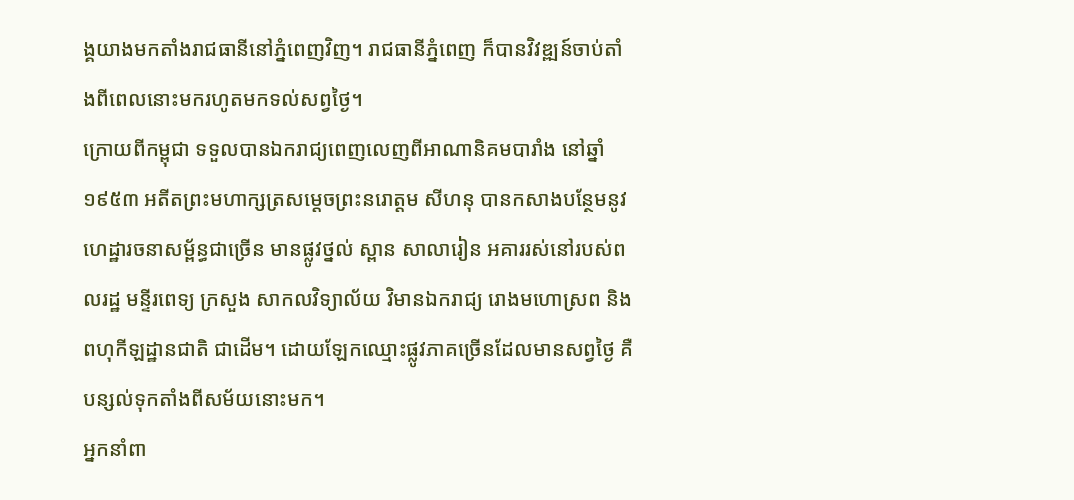ង្គយាងមកតាំងរាជធានីនៅភ្នំពេញវិញ។ រាជធានីភ្នំពេញ ក៏បានវិវឌ្ឍន៍ចាប់តាំងពីពេលនោះមករហូតមកទល់សព្វថ្ងៃ។
ក្រោយពីកម្ពុជា ទទួលបានឯករាជ្យពេញលេញពីអាណានិគមបារាំង នៅឆ្នាំ១៩៥៣ អតីតព្រះមហាក្សត្រសម្ដេចព្រះនរោត្តម សីហនុ បានកសាងបន្ថែមនូវហេដ្ឋារចនាសម្ព័ន្ធជាច្រើន មានផ្លូវថ្នល់ ស្ពាន សាលារៀន អគាររស់នៅរបស់ពលរដ្ឋ មន្ទីរពេទ្យ ក្រសួង សាកលវិទ្យាល័យ វិមានឯករាជ្យ រោងមហោស្រព និងពហុកីឡដ្ឋានជាតិ ជាដើម។ ដោយឡែកឈ្មោះផ្លូវភាគច្រើនដែលមានសព្វថ្ងៃ គឺបន្សល់ទុកតាំងពីសម័យនោះមក។
អ្នកនាំពា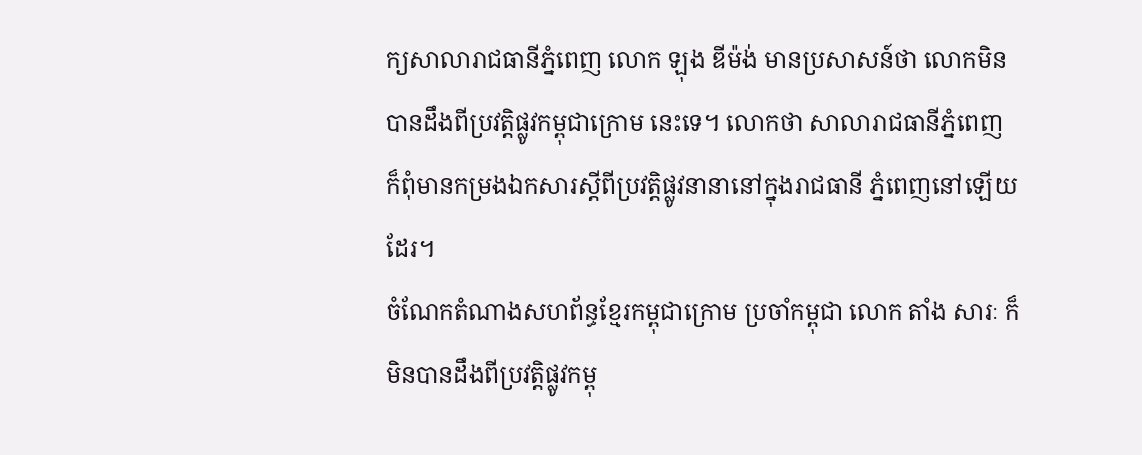ក្យសាលារាជធានីភ្នំពេញ លោក ឡុង ឌីម៉ង់ មានប្រសាសន៍ថា លោកមិនបានដឹងពីប្រវត្តិផ្លូវកម្ពុជាក្រោម នេះទេ។ លោកថា សាលារាជធានីភ្នំពេញ ក៏ពុំមានកម្រងឯកសារស្ដីពីប្រវត្តិផ្លូវនានានៅក្នុងរាជធានី ភ្នំពេញនៅឡើយដែរ។
ចំណែកតំណាងសហព័ន្ធខ្មែរកម្ពុជាក្រោម ប្រចាំកម្ពុជា លោក តាំង សារៈ ក៏មិនបានដឹងពីប្រវត្តិផ្លូវកម្ពុ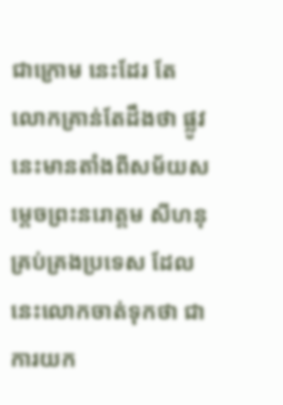ជាក្រោម នេះដែរ តែលោកគ្រាន់តែដឹងថា ផ្លូវនេះមានតាំងពីសម័យសម្ដេចព្រះនរោត្តម សីហនុ គ្រប់គ្រងប្រទេស ដែលនេះលោកចាត់ទុកថា ជាការយក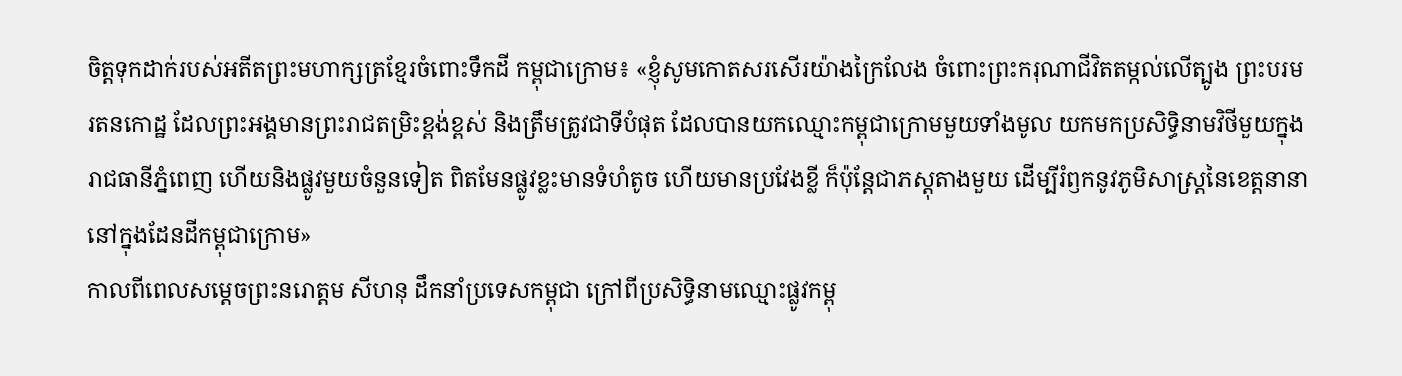ចិត្តទុកដាក់របស់អតីតព្រះមហាក្សត្រខ្មែរចំពោះទឹកដី កម្ពុជាក្រោម៖ «ខ្ញុំសូមកោតសរសើរយ៉ាងក្រៃលែង ចំពោះព្រះករុណាជីវិតតម្កល់លើត្បូង ព្រះបរមរតនកោដ្ឋ ដែលព្រះអង្គមានព្រះរាជតម្រិះខ្ពង់ខ្ពស់ និងត្រឹមត្រូវជាទីបំផុត ដែលបានយកឈ្មោះកម្ពុជាក្រោមមួយទាំងមូល យកមកប្រសិទ្ធិនាមវិថីមួយក្នុងរាជធានីភ្នំពេញ ហើយនិងផ្លូវមួយចំនួនទៀត ពិតមែនផ្លូវខ្លះមានទំហំតូច ហើយមានប្រវែងខ្លី ក៏ប៉ុន្តែជាភស្តុតាងមួយ ដើម្បីរំឭកនូវភូមិសាស្ត្រនៃខេត្តនានានៅក្នុងដែនដីកម្ពុជាក្រោម»
កាលពីពេលសម្ដេចព្រះនរោត្តម សីហនុ ដឹកនាំប្រទេសកម្ពុជា ក្រៅពីប្រសិទ្ធិនាមឈ្មោះផ្លូវកម្ពុ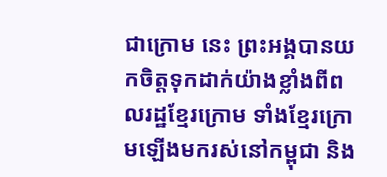ជាក្រោម នេះ ព្រះអង្គបានយកចិត្តទុកដាក់យ៉ាងខ្លាំងពីពលរដ្ឋខ្មែរក្រោម ទាំងខ្មែរក្រោមឡើងមករស់នៅកម្ពុជា និង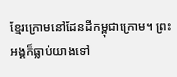ខ្មែរក្រោមនៅដែនដីកម្ពុជាក្រោម។ ព្រះអង្គក៏ធ្លាប់យាងទៅ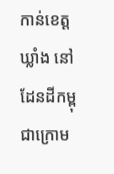កាន់ខេត្តឃ្លាំង នៅដែនដីកម្ពុជាក្រោម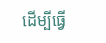ដើម្បីធ្វើ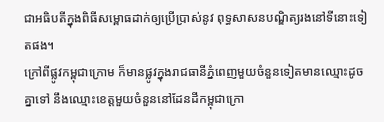ជាអធិបតីក្នុងពិធីសម្ពោធដាក់ឲ្យប្រើប្រាស់នូវ ពុទ្ធសាសនបណ្ឌិត្យរងនៅទីនោះទៀតផង។
ក្រៅពីផ្លូវកម្ពុជាក្រោម ក៏មានផ្លូវក្នុងរាជធានីភ្នំពេញមួយចំនួនទៀតមានឈ្មោះដូចគ្នាទៅ នឹងឈ្មោះខេត្តមួយចំនួននៅដែនដីកម្ពុជាក្រោ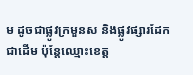ម ដូចជាផ្លូវក្រមួនស និងផ្លូវផ្សារដែក ជាដើម ប៉ុន្តែឈ្មោះខេត្ត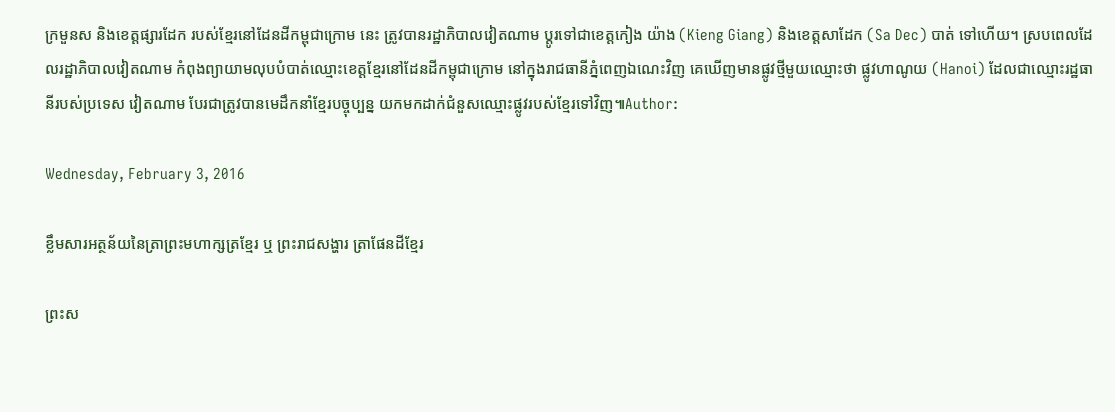ក្រមួនស និងខេត្តផ្សារដែក របស់ខ្មែរនៅដែនដីកម្ពុជាក្រោម នេះ ត្រូវបានរដ្ឋាភិបាលវៀតណាម ប្ដូរទៅជាខេត្តកៀង យ៉ាង (Kieng Giang) និងខេត្តសាដែក (Sa Dec) បាត់ ទៅហើយ។ ស្របពេលដែលរដ្ឋាភិបាលវៀតណាម កំពុងព្យាយាមលុបបំបាត់ឈ្មោះខេត្តខ្មែរនៅដែនដីកម្ពុជាក្រោម នៅក្នុងរាជធានីភ្នំពេញឯណេះវិញ គេឃើញមានផ្លូវថ្មីមួយឈ្មោះថា ផ្លូវហាណូយ (Hanoi) ដែលជាឈ្មោះរដ្ឋធានីរបស់ប្រទេស វៀតណាម បែរជាត្រូវបានមេដឹកនាំខ្មែរបច្ចុប្បន្ន យកមកដាក់ជំនួសឈ្មោះផ្លូវរបស់ខ្មែរទៅវិញ៕Author:

Wednesday, February 3, 2016

ខ្លឹមសារអត្ថន័យនៃត្រាព្រះមហាក្សត្រខ្មែរ ឬ ព្រះរាជសង្ហារ ត្រាផែនដីខ្មែរ

ព្រះស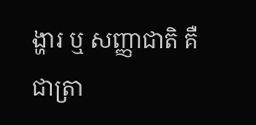ង្ហារ ឬ សញ្ញាជាតិ គឺជាត្រា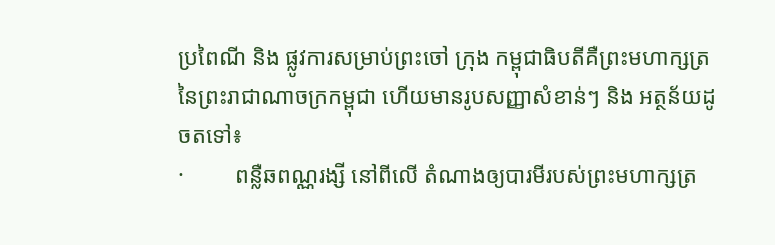ប្រពៃណី និង ផ្លូវការសម្រាប់ព្រះចៅ ក្រុង កម្ពុជាធិបតីគឺព្រះមហាក្សត្រនៃព្រះរាជាណាចក្រកម្ពុជា ហើយមានរូបសញ្ញាសំខាន់ៗ និង អត្ថន័យដូចតទៅ៖
·         ពន្លឺឆពណ្ណរង្សី នៅពីលើ តំណាងឲ្យបារមីរបស់ព្រះមហាក្សត្រ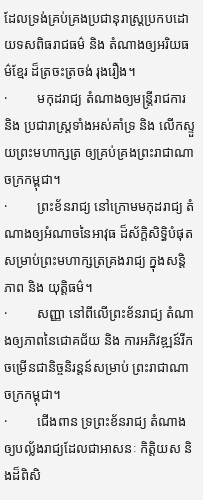ដែលទ្រង់គ្រប់គ្រងប្រជានុរាស្ត្រប្រកបដោយទសពិធរាជធម៌ និង តំណាងឲ្យអរិយធម៌ខ្មែរ ដ៏ត្រចះត្រចង់ រុងរឿង។
·         មកុដរាជ្យ តំណាងឲ្យមន្រ្តីរាជការ និង ប្រជារាស្រ្តទាំងអស់គាំទ្រ និង លើកស្ទួយព្រះមហាក្សត្រ ឲ្យគ្រប់គ្រងព្រះរាជាណាចក្រកម្ពុជា។
·         ព្រះខ័នរាជ្យ នៅក្រោមមកុដរាជ្យ តំណាងឲ្យអំណាចនៃអាវុធ ដ៏ស័ក្តិសិទ្ធិបំផុតសម្រាប់ព្រះមហាក្សត្រគ្រងរាជ្យ ក្នុងសន្តិភាព និង យុត្តិធម៌។
·         សញ្ញា នៅពីលើព្រះខ័នរាជ្យ តំណាងឲ្យភាពនៃជោគជ័យ និង ការអភិវឌ្ឍន៍រីកចម្រើនជានិច្ចនិរន្តន៍សម្រាប់ ព្រះរាជាណាចក្រកម្ពុជា។
·         ជើងពាន ទ្រព្រះខ័នរាជ្យ តំណាងឲ្យបល្ល័ងរាជ្យដែលជាអាសនៈ កិត្តិយស និងដ៏ពិសិ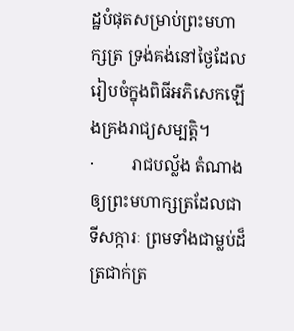ដ្ឋបំផុតសម្រាប់ព្រះមហាក្សត្រ ទ្រង់គង់នៅថ្ងៃដែលរៀបចំក្នុងពិធីអភិសេកឡើងគ្រងរាជ្យសម្បត្តិ។
·         រាជបល្ល័ង តំណាងឲ្យព្រះមហាក្សត្រដែលជាទីសក្ការៈ ព្រមទាំងជាម្លប់ដ៏ត្រជាក់ត្រ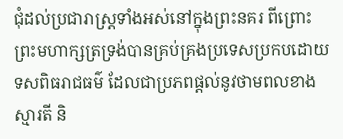ជុំដល់ប្រជារាស្រ្តទាំងអស់នៅក្នុងព្រះនគរ ពីព្រោះព្រះមហាក្សត្រទ្រង់បានគ្រប់គ្រងប្រទេសប្រកបដោយទសពិធរាជធម៌ ដែលជាប្រភពផ្តល់នូវថាមពលខាងស្មារតី និ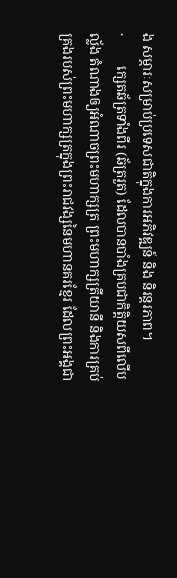ង សម្ភារៈសម្រាប់ប្រទេសជាតិក្នុងការអភិវឌ្ឍន៍ និង និរន្តរភាព។
·         ក្សេតឆ័ត្រទាំងពីរ (ឆ័ត្ររួត) ដែលបានបាំងគ្របជាកិត្តិយសពីលើបល្ល័ង តំណាងឲ្យអំណាចព្រះមហាក្សត្រ ព្រះមហាក្សត្រីយានី និងការគ្រប់គ្រងរបស់ព្រះមហាក្សត្រក្នុងព្រះរាជវង្សនៃមហានគរខ្មែរ ដែលព្រះអង្គជា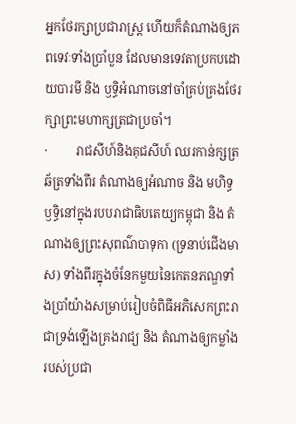អ្នកថែរក្សាប្រជារាស្ត្រ ហើយក៏តំណាងឲ្យភពទេវៈទាំងប្រាំបួន ដែលមានទេវតាប្រកបដោយបារមី និង ឫទ្ធិអំណាចនៅចាំគ្រប់គ្រងថែរក្សាព្រះមហាក្សត្រជាប្រចាំ។
·         រាជសីហ៍និងគុជសីហ៍ ឈរកាន់ក្សត្រឆ័ត្រទាំងពីរ តំណាងឲ្យអំណាច និង មហិទ្ធឫទ្ធិនៅក្នុងរបបរាជាធិបតេយ្យកម្ពុជា និង តំណាងឲ្យព្រះសុពណ៌បាទុកា (ទ្រនាប់ជើងមាស) ទាំងពីរក្នុងចំនែកមួយនៃកេតនភណ្ឌទាំងប្រាំយ៉ាងសម្រាប់រៀបចំពិធីអភិសេកព្រះរាជាទ្រង់ឡើងគ្រងរាជ្យ និង តំណាងឲ្យកម្លាំងរបស់ប្រជា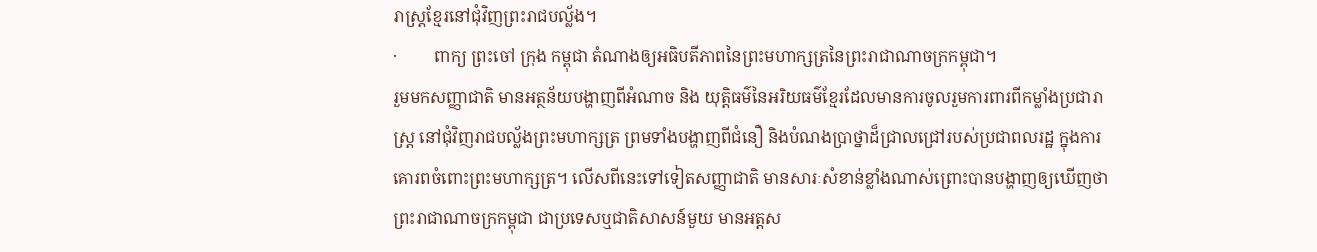រាស្រ្តខ្មែរនៅជុំវិញព្រះរាជបល្ល័ង។
·         ពាក្យ ព្រះចៅ ក្រុង កម្ពុជា តំណាងឲ្យអធិបតីភាពនៃព្រះមហាក្សត្រនៃព្រះរាជាណាចក្រកម្ពុជា។
រួមមកសញ្ញាជាតិ មានអត្ថន័យបង្ហាញពីអំណាច និង យុត្តិធម៌នៃអរិយធម៌ខ្មែរដែលមានការចូលរួមការពារពីកម្លាំងប្រជារាស្ត្រ នៅជុំវិញរាជបល្ល័ងព្រះមហាក្សត្រ ព្រមទាំងបង្ហាញពីជំនឿ និងបំណងប្រាថ្នាដ៏ជ្រាលជ្រៅរបស់ប្រជាពលរដ្ឋ ក្នុងការគោរពចំពោះព្រះមហាក្សត្រ។ លើសពីនេះទៅទៀតសញ្ញាជាតិ មានសារៈសំខាន់ខ្លាំងណាស់ព្រោះបានបង្ហាញឲ្យឃើញថាព្រះរាជាណាចក្រកម្ពុជា ជាប្រទេសឬជាតិសាសន៍មួយ មានអត្តស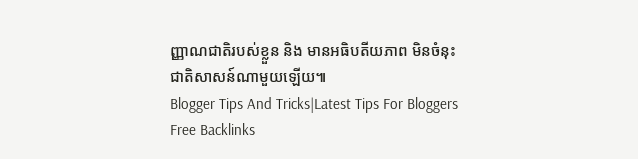ញ្ញាណជាតិរបស់ខ្លួន និង មានអធិបតីយភាព មិនចំនុះជាតិសាសន៍ណាមួយឡើយ៕
Blogger Tips And Tricks|Latest Tips For Bloggers Free Backlinks